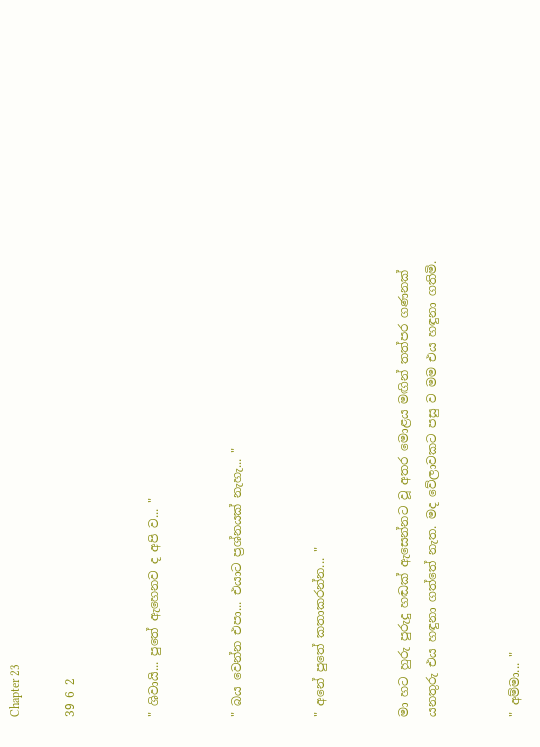Chapter 23

39 6 2


" ශිවායි... පුතේ ඇහෙනව ද අපි ව... "


" බය වෙන්න එපා... එයාට ප්‍රශ්නයක් නැහැ... "


" අනේ පුතේ කතාකරන්න... "


මා හට හුරු පුරුදු හඬක් ඇසෙන්නට වූ අතර මොළය මඟින් තත්පර ගණනක් යනතුරු එය හඳුනා ගත්තේ නැත. මද වේලාවකට පසු ව මම එය හඳුනා ගතිමි.


" අම්මා... "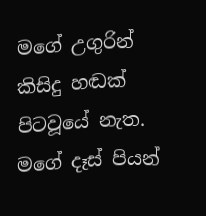මගේ උගුරින් කිසිදු හඬක් පිටවූයේ නැත. මගේ දෑස් පියන්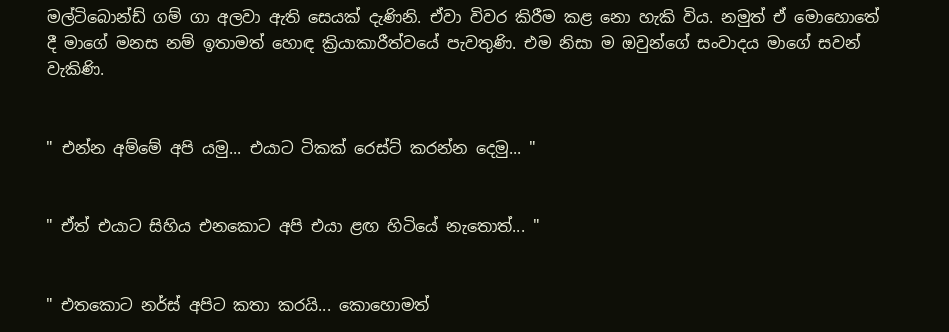මල්ටිබොන්ඩ් ගම් ගා අලවා ඇති සෙයක් දැණිනි. ඒවා විවර කිරීම කළ නො හැකි විය. නමුත් ඒ මොහොතේ දී මාගේ මනස නම් ඉතාමත් හොඳ ක්‍රියාකාරීත්වයේ පැවතුණි. එම නිසා ම ඔවුන්ගේ සංවාදය මාගේ සවන් වැකිණි.


" එන්න අම්මේ අපි යමු... එයාට ටිකක් රෙස්ට් කරන්න දෙමු... "


" ඒත් එයාට සිහිය එනකොට අපි එයා ළඟ හිටියේ නැතොත්... "


" එතකොට නර්ස් අපිට කතා කරයි... කොහොමත්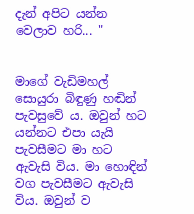දැන් අපිට යන්න වෙලාව හරි... "


මාගේ වැඩිමහල් සොයුරා බිඳුණු හඬින් පැවසුවේ ය. ඔවුන් හට යන්නට එපා යැයි පැවසීමට මා හට ඇවැසි විය. මා හොඳින් වග පැවසීමට ඇවැසි විය. ඔවුන් ව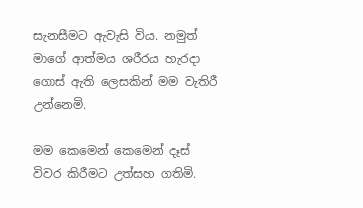සැනසීමට ඇවැසි විය. නමුත් මාගේ ආත්මය ශරීරය හැරදා ගොස් ඇති ලෙසකින් මම වැතිරී උන්නෙමි.

මම කෙමෙන් කෙමෙන් දෑස් විවර කිරීමට උත්සහ ගතිමි.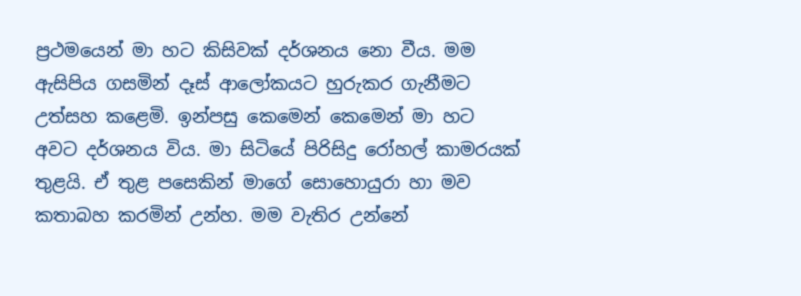ප්‍රථමයෙන් මා හට කිසිවක් දර්ශනය නො වීය. මම ඇසිපිය ගසමින් දෑස් ආලෝකයට හුරුකර ගැනීමට උත්සහ කළෙමි. ඉන්පසු කෙමෙන් කෙමෙන් මා හට අවට දර්ශනය විය. මා සිටියේ පිරිසිදු රෝහල් කාමරයක් තුළයි. ඒ තුළ පසෙකින් මාගේ සොහොයුරා හා මව කතාබහ කරමින් උන්හ. මම වැතිර උන්නේ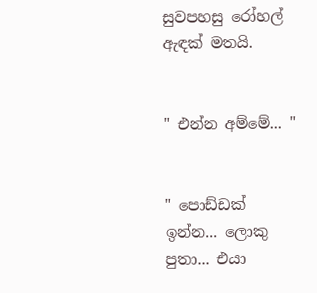සුවපහසු රෝහල් ඇඳක් මතයි.


" එන්න අම්මේ... "


" පොඩ්ඩක් ඉන්න... ලොකු පුතා... එයා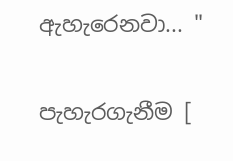ඇහැරෙනවා... "


පැහැරගැනීම [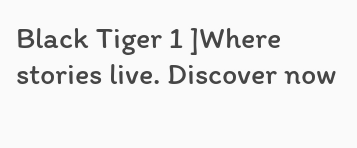Black Tiger 1 ]Where stories live. Discover now